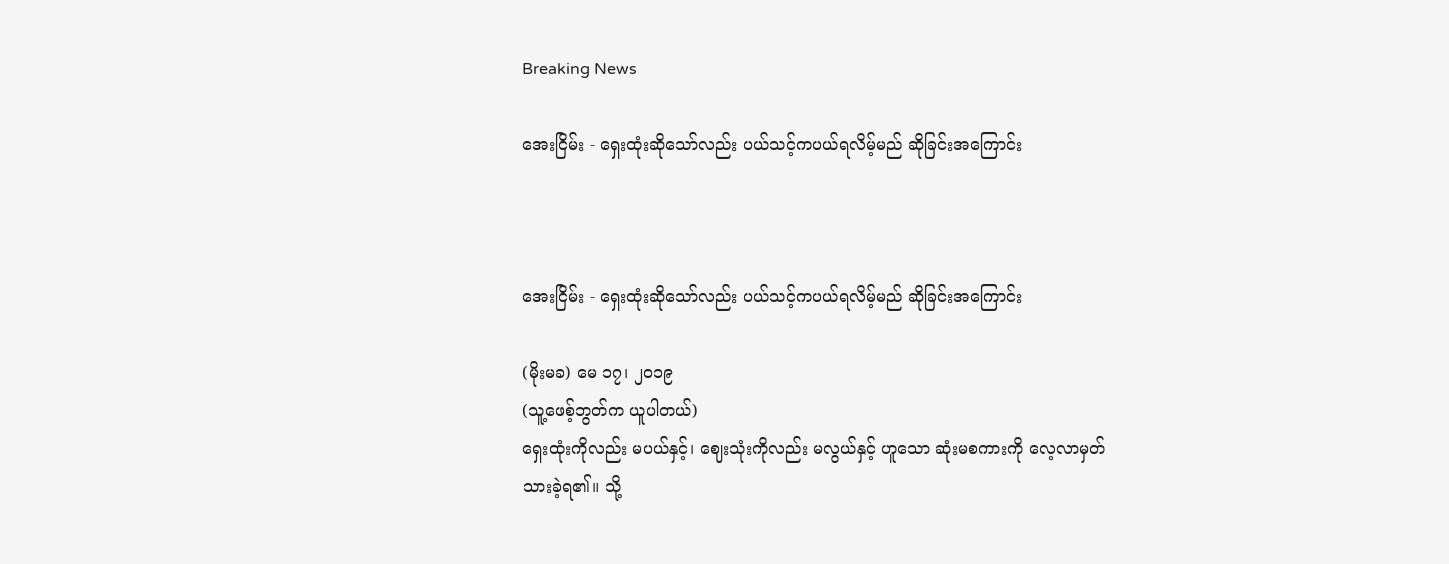Breaking News

အေးငြိမ်း - ရှေးထုံးဆိုသော်လည်း ပယ်သင့်ကပယ်ရလိမ့်မည် ဆိုခြင်းအကြောင်း



အေးငြိမ်း - ရှေးထုံးဆိုသော်လည်း ပယ်သင့်ကပယ်ရလိမ့်မည် ဆိုခြင်းအကြောင်း

(မိုးမခ) မေ ၁၇၊ ၂၀၁၉
(သူ့ဖေစ့်ဘွတ်က ယူပါတယ်)
ရှေးထုံးကိုလည်း မပယ်နှင့်၊ ဈေးသုံးကိုလည်း မလွယ်နှင့် ဟူသော ဆုံးမစကားကို လေ့လာမှတ်သားခဲ့ရ၏။ သို့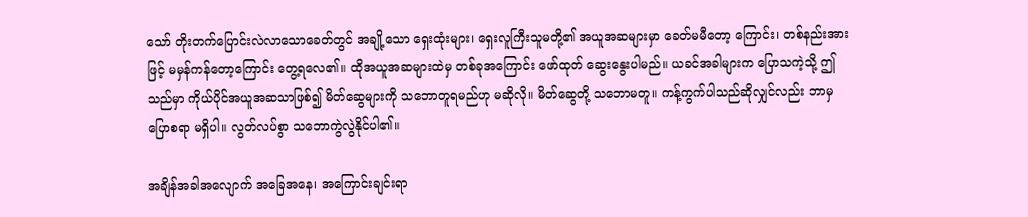သော် တိုးတက်ပြောင်းလဲလာသောခေတ်တွင် အချို့သော ရှေးထုံးများ၊ ရှေးလူကြီးသူမတို့၏ အယူအဆများမှာ ခေတ်မမီတော့ ကြောင်း၊ တစ်နည်းအားဖြင့် မမှန်ကန်တော့ကြောင်း တွေ့ရလေ၏။ ထိုအယူအဆများထဲမှ တစ်ခုအကြောင်း ဖော်ထုတ် ဆွေးနွေးပါမည်။ ယခင်အခါများက ပြောသကဲ့သို့ ဤသည်မှာ ကိုယ်ပိုင်အယူအဆသာဖြစ်၍ မိတ်ဆွေများကို သဘောတူရမည်ဟု မဆိုလို။ မိတ်ဆွေတို့ သဘောမတူ။ ကန့်ကွက်ပါသည်ဆိုလျှင်လည်း ဘာမှပြောစရာ မရှိပါ။ လွတ်လပ်စွာ သဘောကွဲလွဲနိုင်ပါ၏။

အချိန်အခါအလျောက် အခြေအနေ၊ အကြောင်းချင်းရာ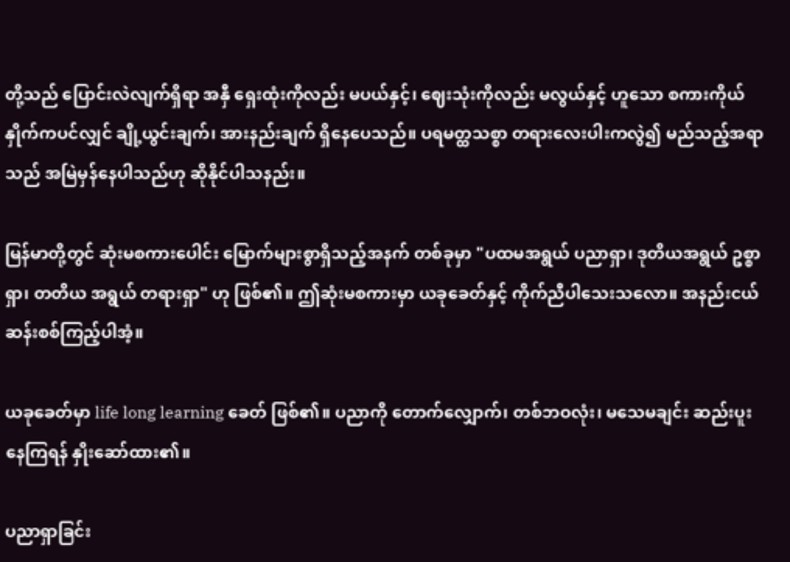တို့သည် ပြောင်းလဲလျက်ရှိရာ အနှီ ရှေးထုံးကိုလည်း မပယ်နှင့်၊ ဈေးသုံးကိုလည်း မလွယ်နှင့် ဟူသော စကားကိုယ်နှိုက်ကပင်လျှင် ချို့ယွင်းချက်၊ အားနည်းချက် ရှိနေပေသည်။ ပရမတ္ထသစ္စာ တရားလေးပါးကလွဲ၍ မည်သည့်အရာသည် အမြဲမှန်နေပါသည်ဟု ဆိုနိုင်ပါသနည်း။

မြန်မာတို့တွင် ဆုံးမစကားပေါင်း မြောက်များစွာရှိသည့်အနက် တစ်ခုမှာ "ပထမအရွယ် ပညာရှာ၊ ဒုတိယအရွယ် ဥစ္စာရှာ၊ တတိယ အရွယ် တရားရှာ" ဟု ဖြစ်၏။ ဤဆုံးမစကားမှာ ယခုခေတ်နှင့် ကိုက်ညီပါသေးသလော။ အနည်းငယ် ဆန်းစစ်ကြည့်ပါအံ့။

ယခုခေတ်မှာ life long learning ခေတ် ဖြစ်၏။ ပညာကို တောက်လျှောက်၊ တစ်ဘဝလုံး၊ မသေမချင်း ဆည်းပူးနေကြရန် နှိုးဆော်ထား၏။

ပညာရှာခြင်း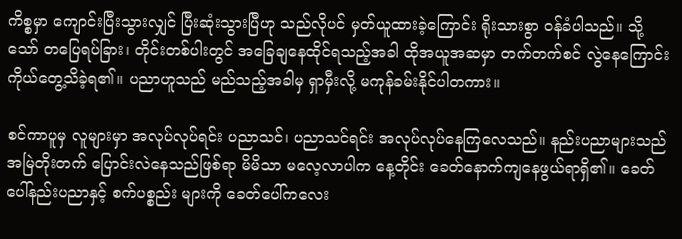ကိစ္စမှာ ကျောင်းပြီးသွားလျှင် ပြီးဆုံးသွားပြီဟု သည်လိုပင် မှတ်ယူထားခဲ့ကြောင်း ရိုးသားစွာ ဝန်ခံပါသည်။ သို့သော် တပြေရပ်ခြား၊ တိုင်းတစ်ပါးတွင် အခြေချနေထိုင်ရသည့်အခါ ထိုအယူအဆမှာ တက်တက်စင် လွဲနေကြောင်း ကိုယ်တွေ့သိခဲ့ရ၏။ ပညာဟူသည် မည်သည့်အခါမှ ရှာမှီးလို့ မကုန်ခမ်းနိုင်ပါတကား။

စင်ကာပူမှ လူများမှာ အလုပ်လုပ်ရင်း ပညာသင်၊ ပညာသင်ရင်း အလုပ်လုပ်နေကြလေသည်။ နည်းပညာများသည် အမြဲတိုးတက် ပြောင်းလဲနေသည်ဖြစ်ရာ မိမိသာ မလေ့လာပါက နေ့တိုင်း ခေတ်နောက်ကျနေဖွယ်ရာရှိ၏။ ခေတ်ပေါ်နည်းပညာနှင့် စက်ပစ္စည်း များကို ခေတ်ပေါ်ကလေး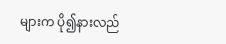များက ပို၍နားလည်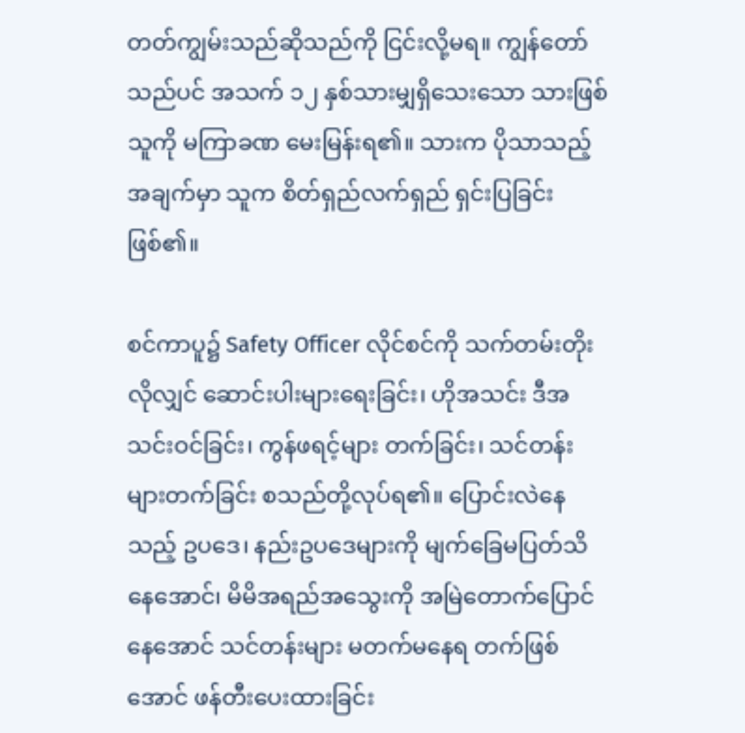တတ်ကျွမ်းသည်ဆိုသည်ကို ငြင်းလို့မရ။ ကျွန်တော်သည်ပင် အသက် ၁၂ နှစ်သားမျှရှိသေးသော သားဖြစ်သူကို မကြာခဏ မေးမြန်းရ၏။ သားက ပိုသာသည့်အချက်မှာ သူက စိတ်ရှည်လက်ရှည် ရှင်းပြခြင်း ဖြစ်၏။

စင်ကာပူ၌ Safety Officer လိုင်စင်ကို သက်တမ်းတိုးလိုလျှင် ဆောင်းပါးများရေးခြင်း၊ ဟိုအသင်း ဒီအသင်းဝင်ခြင်း၊ ကွန်ဖရင့်များ တက်ခြင်း၊ သင်တန်းများတက်ခြင်း စသည်တို့လုပ်ရ၏။ ပြောင်းလဲနေသည့် ဥပဒေ၊ နည်းဥပဒေများကို မျက်ခြေမပြတ်သိနေအောင်၊ မိမိအရည်အသွေးကို အမြဲတောက်ပြောင်နေအောင် သင်တန်းများ မတက်မနေရ တက်ဖြစ်အောင် ဖန်တီးပေးထားခြင်း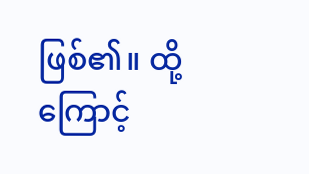ဖြစ်၏။ ထို့ကြောင့်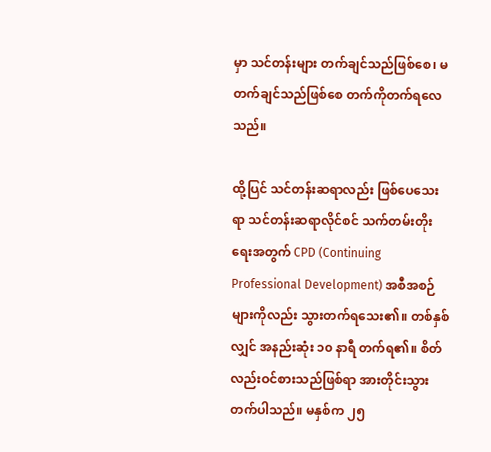မှာ သင်တန်းများ တက်ချင်သည်ဖြစ်စေ၊ မတက်ချင်သည်ဖြစ်စေ တက်ကိုတက်ရလေသည်။

ထို့ပြင် သင်တန်းဆရာလည်း ဖြစ်ပေသေးရာ သင်တန်းဆရာလိုင်စင် သက်တမ်းတိုးရေးအတွက် CPD (Continuing Professional Development) အစီအစဉ်များကိုလည်း သွားတက်ရသေး၏။ တစ်နှစ်လျှင် အနည်းဆုံး ၁၀ နာရီ တက်ရ၏။ စိတ်လည်းဝင်စားသည်ဖြစ်ရာ အားတိုင်းသွားတက်ပါသည်။ မနှစ်က ၂၅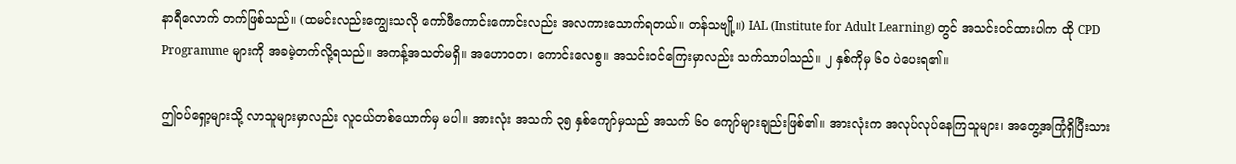နာရီလောက် တက်ဖြစ်သည်။ (ထမင်းလည်းကျွေးသလို ကော်ဖီကောင်းကောင်းလည်း အလကားသောက်ရတယ်။ တန်သဗျို့။) IAL (Institute for Adult Learning) တွင် အသင်းဝင်ထားပါက ထို CPD Programme များကို အခမဲ့တက်လို့ရသည်။ အကန့်အသတ်မရှိ။ အဟောဝတ၊ ကောင်းလေစွ။ အသင်းဝင်ကြေးမှာလည်း သက်သာပါသည်။ ၂ နှစ်ကိုမှ ၆၀ ပဲပေးရ၏။

ဤဝပ်ရှော့များသို့ လာသူများမှာလည်း လူငယ်တစ်ယောက်မှ မပါ။ အားလုံး အသက် ၃၅ နှစ်ကျော်မှသည် အသက် ၆၀ ကျော်များချည်းဖြစ်၏။ အားလုံးက အလုပ်လုပ်နေကြသူများ၊ အတွေ့အကြုံရှိပြီးသား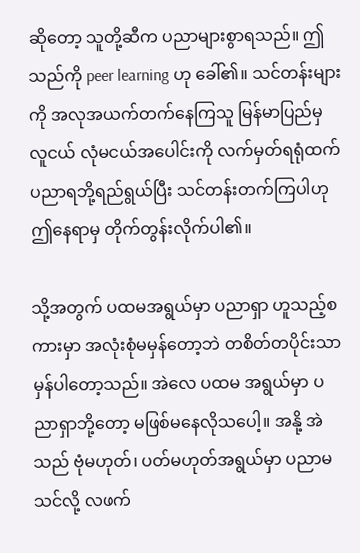ဆိုတော့ သူတို့ဆီက ပညာများစွာရသည်။ ဤသည်ကို peer learning ဟု ခေါ်၏။ သင်တန်းများကို အလုအယက်တက်နေကြသူ မြန်မာပြည်မှ လူငယ် လုံမငယ်အပေါင်းကို လက်မှတ်ရရုံထက် ပညာရဘို့ရည်ရွယ်ပြီး သင်တန်းတက်ကြပါဟု ဤနေရာမှ တိုက်တွန်းလိုက်ပါ၏။

သို့အတွက် ပထမအရွယ်မှာ ပညာရှာ ဟူသည့်စကားမှာ အလုံးစုံမမှန်တော့ဘဲ တစိတ်တပိုင်းသာ မှန်ပါတော့သည်။ အဲလေ ပထမ အရွယ်မှာ ပညာရှာဘို့တော့ မဖြစ်မနေလိုသပေါ့။ အနို့ အဲသည် ဗုံမဟုတ်၊ ပတ်မဟုတ်အရွယ်မှာ ပညာမသင်လို့ လဖက်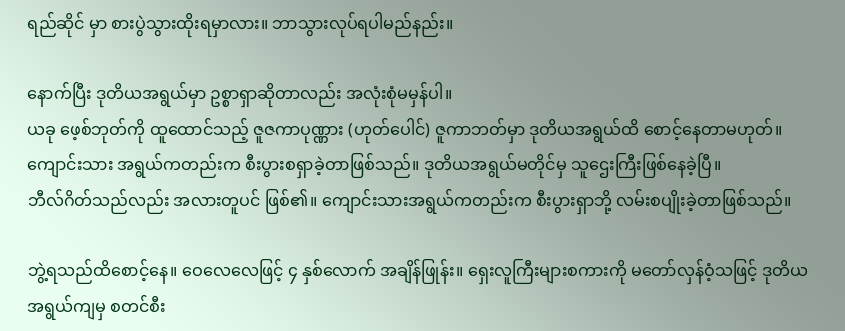ရည်ဆိုင် မှာ စားပွဲသွားထိုးရမှာလား။ ဘာသွားလုပ်ရပါမည်နည်း။

နောက်ပြီး ဒုတိယအရွယ်မှာ ဥစ္စာရှာဆိုတာလည်း အလုံးစုံမမှန်ပါ။
ယခု ဖေ့စ်ဘုတ်ကို ထူထောင်သည့် ဇူဇကာပုဏ္ဏား (ဟုတ်ပေါင်) ဇူကာဘတ်မှာ ဒုတိယအရွယ်ထိ စောင့်နေတာမဟုတ်။ ကျောင်းသား အရွယ်ကတည်းက စီးပွားစရှာခဲ့တာဖြစ်သည်။ ဒုတိယအရွယ်မတိုင်မှ သူဌေးကြီးဖြစ်နေခဲ့ပြီ။
ဘီလ်ဂိတ်သည်လည်း အလားတူပင် ဖြစ်၏။ ကျောင်းသားအရွယ်ကတည်းက စီးပွားရှာဘို့ လမ်းစပျိုးခဲ့တာဖြစ်သည်။

ဘွဲ့ရသည်ထိစောင့်နေ။ ဝေလေလေဖြင့် ၄ နှစ်လောက် အချိန်ဖြုန်း။ ရှေးလူကြီးများစကားကို မတော်လှန်ဝံ့သဖြင့် ဒုတိယအရွယ်ကျမှ စတင်စီး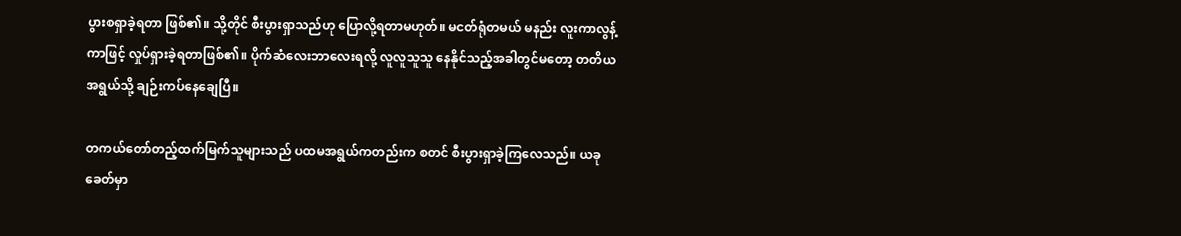ပွားစရှာခဲ့ရတာ ဖြစ်၏။ သို့တိုင် စီးပွားရှာသည်ဟု ပြောလို့ရတာမဟုတ်။ မငတ်ရုံတမယ် မနည်း လူးကာလွန့်ကာဖြင့် လှုပ်ရှားခဲ့ရတာဖြစ်၏။ ပိုက်ဆံလေးဘာလေးရလို့ လူလူသူသူ နေနိုင်သည့်အခါတွင်မတော့ တတိယအရွယ်သို့ ချဉ်းကပ်နေချေပြီ။

တကယ်တော်တည့်ထက်မြက်သူများသည် ပထမအရွယ်ကတည်းက စတင် စီးပွားရှာခဲ့ကြလေသည်။ ယခုခေတ်မှာ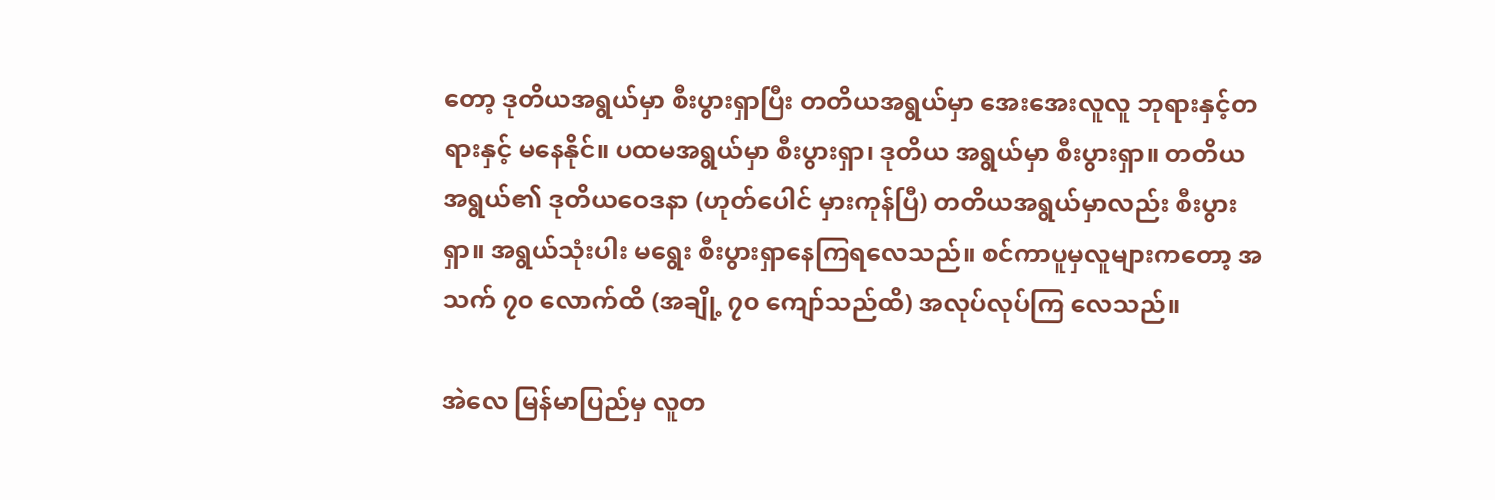တော့ ဒုတိယအရွယ်မှာ စီးပွားရှာပြီး တတိယအရွယ်မှာ အေးအေးလူလူ ဘုရားနှင့်တရားနှင့် မနေနိုင်။ ပထမအရွယ်မှာ စီးပွားရှာ၊ ဒုတိယ အရွယ်မှာ စီးပွားရှာ။ တတိယအရွယ်၏ ဒုတိယဝေဒနာ (ဟုတ်ပေါင် မှားကုန်ပြီ) တတိယအရွယ်မှာလည်း စီးပွားရှာ။ အရွယ်သုံးပါး မရွေး စီးပွားရှာနေကြရလေသည်။ စင်ကာပူမှလူများကတော့ အသက် ၇၀ လောက်ထိ (အချို့ ၇၀ ကျော်သည်ထိ) အလုပ်လုပ်ကြ လေသည်။

အဲလေ မြန်မာပြည်မှ လူတ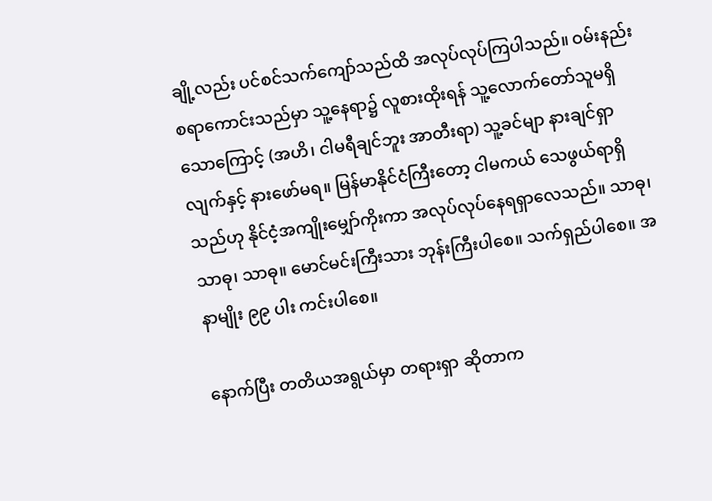ချို့လည်း ပင်စင်သက်ကျော်သည်ထိ အလုပ်လုပ်ကြပါသည်။ ဝမ်းနည်းစရာကောင်းသည်မှာ သူ့နေရာ၌ လူစားထိုးရန် သူ့လောက်တော်သူမရှိသောကြောင့် (အဟိ၊ ငါမရီချင်ဘူး အာတီးရာ) သူ့ခင်မျာ နားချင်ရှာလျက်နှင့် နားဖော်မရ။ မြန်မာနိုင်ငံကြီးတော့ ငါမကယ် သေဖွယ်ရာရှိသည်ဟု နိုင်ငံ့အကျိုးမျှော်ကိုးကာ အလုပ်လုပ်နေရရှာလေသည်။ သာဓု၊ သာဓု၊ သာဓု။ မောင်မင်းကြီးသား ဘုန်းကြီးပါစေ။ သက်ရှည်ပါစေ။ အနာမျိုး ၉၉ ပါး ကင်းပါစေ။

နောက်ပြီး တတိယအရွယ်မှာ တရားရှာ ဆိုတာက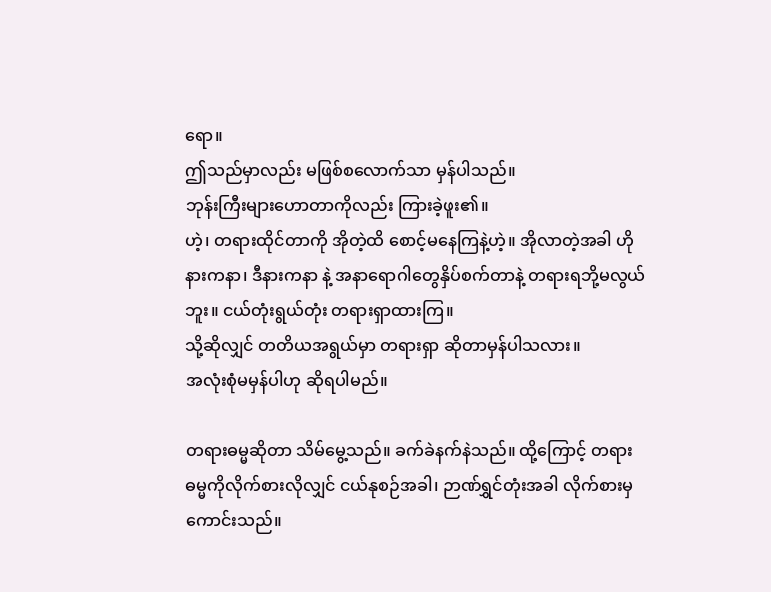ရော။
ဤသည်မှာလည်း မဖြစ်စလောက်သာ မှန်ပါသည်။
ဘုန်းကြီးများဟောတာကိုလည်း ကြားခဲ့ဖူး၏။
ဟဲ့၊ တရားထိုင်တာကို အိုတဲ့ထိ စောင့်မနေကြနဲ့ဟဲ့။ အိုလာတဲ့အခါ ဟိုနားကနာ၊ ဒီနားကနာ နဲ့ အနာရောဂါတွေနှိပ်စက်တာနဲ့ တရားရဘို့မလွယ်ဘူး။ ငယ်တုံးရွယ်တုံး တရားရှာထားကြ။
သို့ဆိုလျှင် တတိယအရွယ်မှာ တရားရှာ ဆိုတာမှန်ပါသလား။
အလုံးစုံမမှန်ပါဟု ဆိုရပါမည်။

တရားဓမ္မဆိုတာ သိမ်မွေ့သည်။ ခက်ခဲနက်နဲသည်။ ထို့ကြောင့် တရားဓမ္မကိုလိုက်စားလိုလျှင် ငယ်နုစဉ်အခါ၊ ဉာဏ်ရွှင်တုံးအခါ လိုက်စားမှ ကောင်းသည်။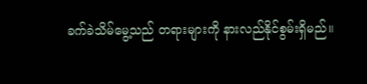ခက်ခဲသိမ်မွေ့သည် တရားများကို နားလည်နိုင်စွမ်းရှိမည်။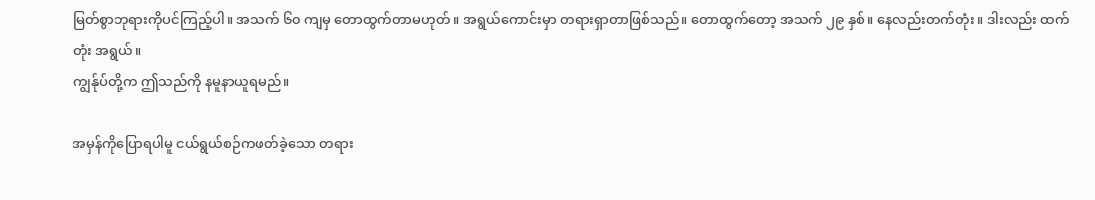မြတ်စွာဘုရားကိုပင်ကြည့်ပါ။ အသက် ၆၀ ကျမှ တောထွက်တာမဟုတ်။ အရွယ်ကောင်းမှာ တရားရှာတာဖြစ်သည်။ တောထွက်တော့ အသက် ၂၉ နှစ်။ နေလည်းတက်တုံး။ ဒါးလည်း ထက်တုံး အရွယ်။
ကျွန်ုပ်တို့က ဤသည်ကို နမူနာယူရမည်။

အမှန်ကိုပြောရပါမူ ငယ်ရွယ်စဉ်ကဖတ်ခဲ့သော တရား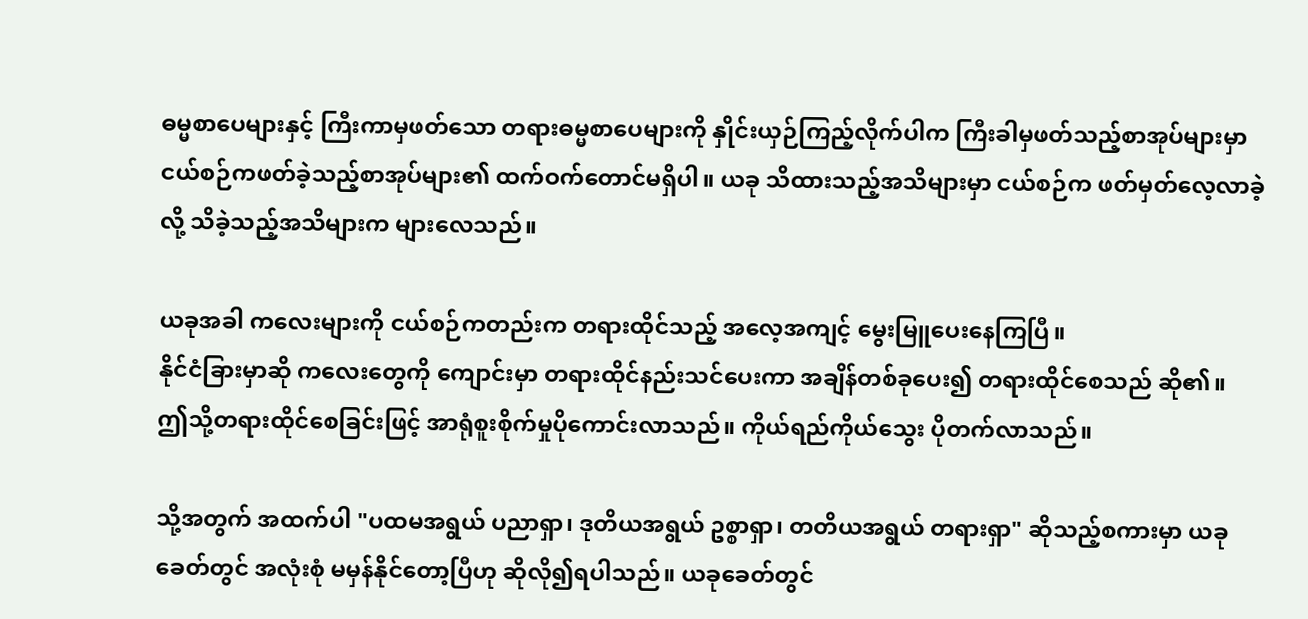ဓမ္မစာပေများနှင့် ကြီးကာမှဖတ်သော တရားဓမ္မစာပေများကို နှိုင်းယှဉ်ကြည့်လိုက်ပါက ကြီးခါမှဖတ်သည့်စာအုပ်များမှာ ငယ်စဉ်ကဖတ်ခဲ့သည့်စာအုပ်များ၏ ထက်ဝက်တောင်မရှိပါ။ ယခု သိထားသည့်အသိများမှာ ငယ်စဉ်က ဖတ်မှတ်လေ့လာခဲ့လို့ သိခဲ့သည့်အသိများက များလေသည်။

ယခုအခါ ကလေးများကို ငယ်စဉ်ကတည်းက တရားထိုင်သည့် အလေ့အကျင့် မွေးမြူပေးနေကြပြီ။
နိုင်ငံခြားမှာဆို ကလေးတွေကို ကျောင်းမှာ တရားထိုင်နည်းသင်ပေးကာ အချိန်တစ်ခုပေး၍ တရားထိုင်စေသည် ဆို၏။
ဤသို့တရားထိုင်စေခြင်းဖြင့် အာရုံစူးစိုက်မှုပိုကောင်းလာသည်။ ကိုယ်ရည်ကိုယ်သွေး ပိုတက်လာသည်။

သို့အတွက် အထက်ပါ "ပထမအရွယ် ပညာရှာ၊ ဒုတိယအရွယ် ဥစ္စာရှာ၊ တတိယအရွယ် တရားရှာ" ဆိုသည့်စကားမှာ ယခုခေတ်တွင် အလုံးစုံ မမှန်နိုင်တော့ပြီဟု ဆိုလို၍ရပါသည်။ ယခုခေတ်တွင်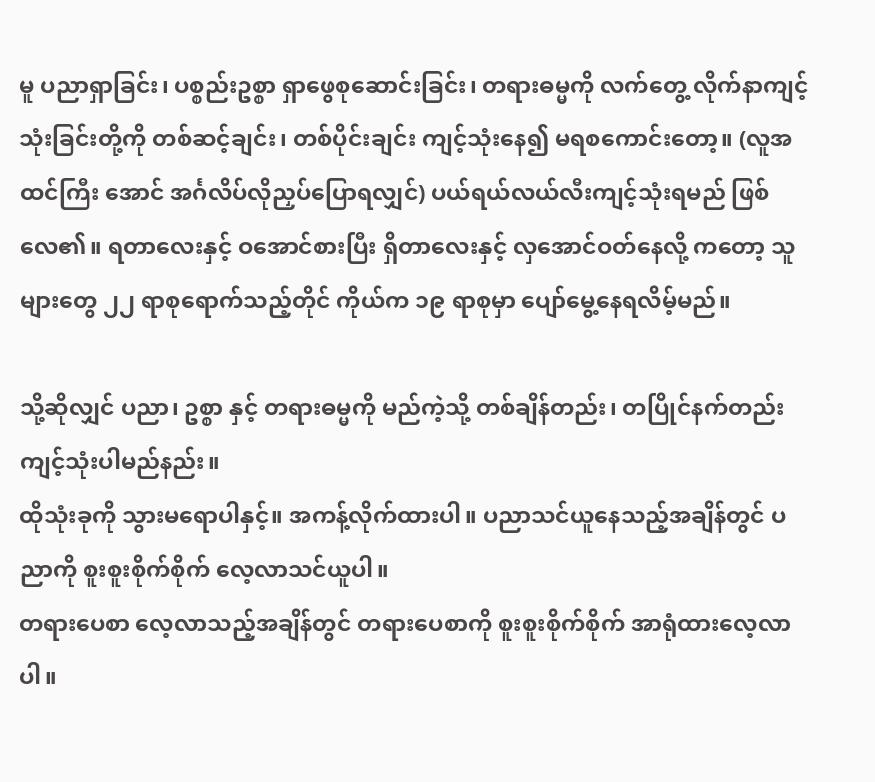မူ ပညာရှာခြင်း၊ ပစ္စည်းဥစ္စာ ရှာဖွေစုဆောင်းခြင်း၊ တရားဓမ္မကို လက်တွေ့ လိုက်နာကျင့်သုံးခြင်းတို့ကို တစ်ဆင့်ချင်း၊ တစ်ပိုင်းချင်း ကျင့်သုံးနေ၍ မရစကောင်းတော့။ (လူအထင်ကြီး အောင် အင်္ဂလိပ်လိုညှပ်ပြောရလျှင်) ပယ်ရယ်လယ်လီးကျင့်သုံးရမည် ဖြစ်လေ၏။ ရတာလေးနှင့် ဝအောင်စားပြီး ရှိတာလေးနှင့် လှအောင်ဝတ်နေလို့ ကတော့ သူများတွေ ၂၂ ရာစုရောက်သည့်တိုင် ကိုယ်က ၁၉ ရာစုမှာ ပျော်မွေ့နေရလိမ့်မည်။

သို့ဆိုလျှင် ပညာ၊ ဥစ္စာ နှင့် တရားဓမ္မကို မည်ကဲ့သို့ တစ်ချိန်တည်း၊ တပြိုင်နက်တည်း ကျင့်သုံးပါမည်နည်း။
ထိုသုံးခုကို သွားမရောပါနှင့်။ အကန့်လိုက်ထားပါ။ ပညာသင်ယူနေသည့်အချိန်တွင် ပညာကို စူးစူးစိုက်စိုက် လေ့လာသင်ယူပါ။
တရားပေစာ လေ့လာသည့်အချိန်တွင် တရားပေစာကို စူးစူးစိုက်စိုက် အာရုံထားလေ့လာပါ။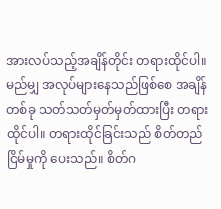အားလပ်သည့်အချိန်တိုင်း တရားထိုင်ပါ။ မည်မျှ အလုပ်များနေသည်ဖြစ်စေ အချိန်တစ်ခု သတ်သတ်မှတ်မှတ်ထားပြီး တရားထိုင်ပါ။ တရားထိုင်ခြင်းသည် စိတ်တည်ငြိမ်မှုကို ပေးသည်။ စိတ်ဂ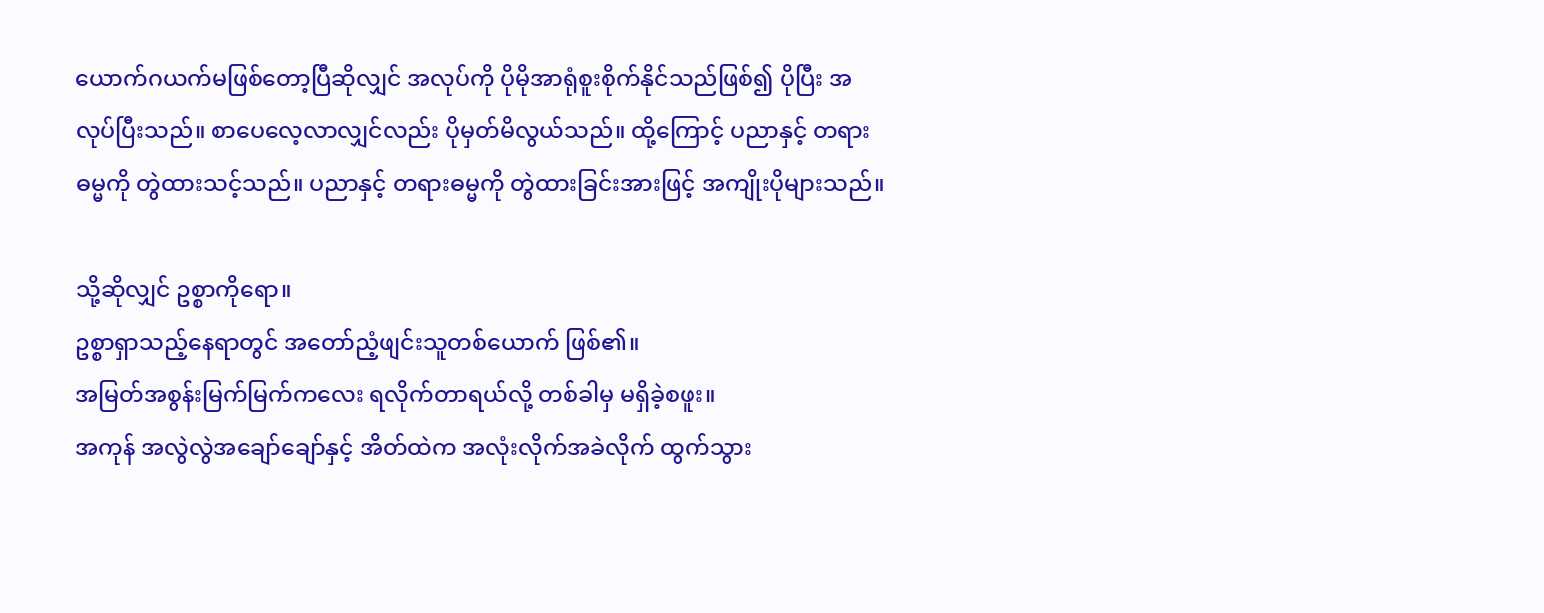ယောက်ဂယက်မဖြစ်တော့ပြီဆိုလျှင် အလုပ်ကို ပိုမိုအာရုံစူးစိုက်နိုင်သည်ဖြစ်၍ ပိုပြီး အလုပ်ပြီးသည်။ စာပေလေ့လာလျှင်လည်း ပိုမှတ်မိလွယ်သည်။ ထို့ကြောင့် ပညာနှင့် တရားဓမ္မကို တွဲထားသင့်သည်။ ပညာနှင့် တရားဓမ္မကို တွဲထားခြင်းအားဖြင့် အကျိုးပိုများသည်။

သို့ဆိုလျှင် ဥစ္စာကိုရော။
ဥစ္စာရှာသည့်နေရာတွင် အတော်ညံ့ဖျင်းသူတစ်ယောက် ဖြစ်၏။
အမြတ်အစွန်းမြက်မြက်ကလေး ရလိုက်တာရယ်လို့ တစ်ခါမှ မရှိခဲ့စဖူး။
အကုန် အလွဲလွဲအချော်ချော်နှင့် အိတ်ထဲက အလုံးလိုက်အခဲလိုက် ထွက်သွား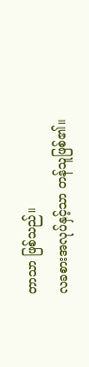တာသာ ဖြစ်သည်။
လခစားအလုပ်နှင့်သာ တန်သူဖြစ်၏။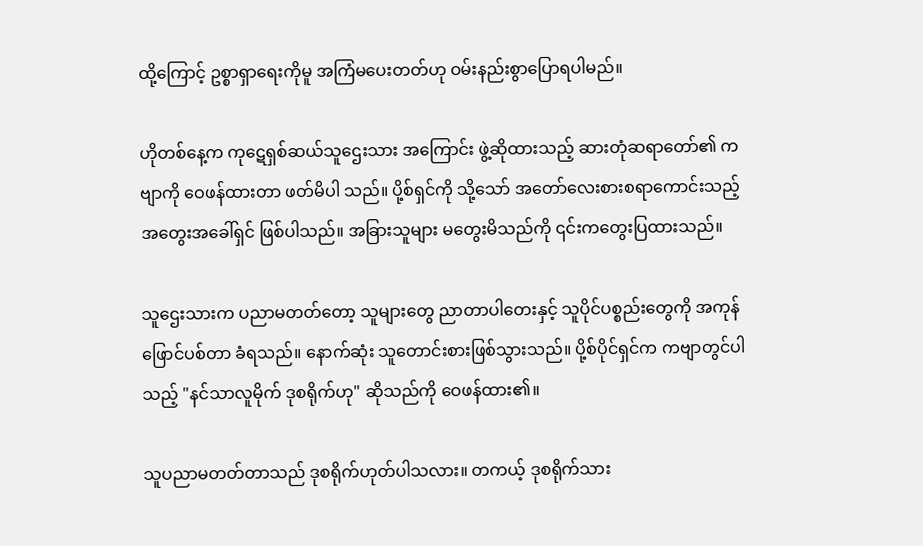ထို့ကြောင့် ဥစ္စာရှာရေးကိုမူ အကြံမပေးတတ်ဟု ဝမ်းနည်းစွာပြောရပါမည်။

ဟိုတစ်နေ့က ကုဋေရှစ်ဆယ်သူဌေးသား အကြောင်း ဖွဲ့ဆိုထားသည့် ဆားတုံဆရာတော်၏ ကဗျာကို ဝေဖန်ထားတာ ဖတ်မိပါ သည်။ ပို့စ်ရှင်ကို သို့သော် အတော်လေးစားစရာကောင်းသည့် အတွေးအခေါ်ရှင် ဖြစ်ပါသည်။ အခြားသူများ မတွေးမိသည်ကို ၎င်းကတွေးပြထားသည်။

သူဌေးသားက ပညာမတတ်တော့ သူများတွေ ညာတာပါတေးနှင့် သူပိုင်ပစ္စည်းတွေကို အကုန်ဖြောင်ပစ်တာ ခံရသည်။ နောက်ဆုံး သူတောင်းစားဖြစ်သွားသည်။ ပို့စ်ပိုင်ရှင်က ကဗျာတွင်ပါသည့် "နင်သာလူမိုက် ဒုစရိုက်ဟု" ဆိုသည်ကို ဝေဖန်ထား၏။

သူပညာမတတ်တာသည် ဒုစရိုက်ဟုတ်ပါသလား။ တကယ့် ဒုစရိုက်သား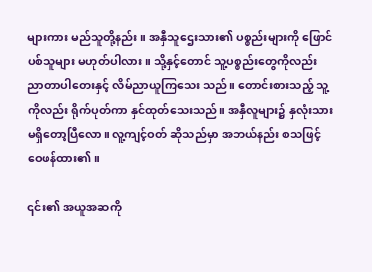များကား မည်သူတို့နည်း။ အနှီသူဌေးသား၏ ပစ္စည်းများကို ဖြောင်ပစ်သူများ မဟုတ်ပါလား။ သို့နှင့်တောင် သူ့ပစ္စည်းတွေကိုလည်း ညာတာပါတေးနှင့် လိမ်ညာယူကြသေး သည်။ တောင်းစားသည့် သူ့ကိုလည်း ရိုက်ပုတ်ကာ နှင်ထုတ်သေးသည်။ အနှီလူများ၌ နှလုံးသား မရှိတော့ပြီလော။ လူ့ကျင့်ဝတ် ဆိုသည်မှာ အဘယ်နည်း စသဖြင့် ဝေဖန်ထား၏။

၎င်း၏ အယူအဆကို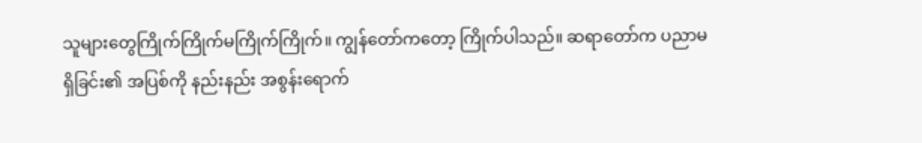သူများတွေကြိုက်ကြိုက်မကြိုက်ကြိုက်။ ကျွန်တော်ကတော့ ကြိုက်ပါသည်။ ဆရာတော်က ပညာမရှိခြင်း၏ အပြစ်ကို နည်းနည်း အစွန်းရောက်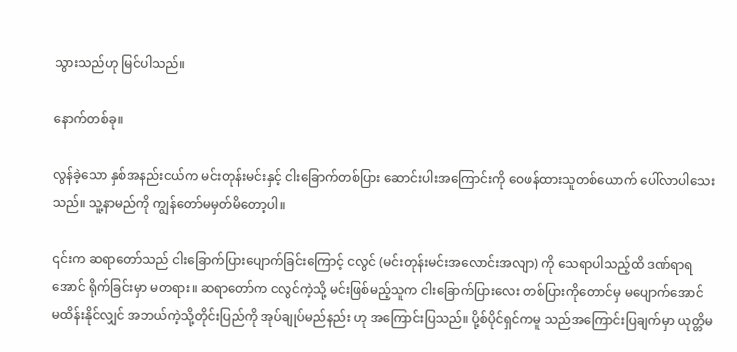သွားသည်ဟု မြင်ပါသည်။

နောက်တစ်ခု။

လွန်ခဲ့သော နှစ်အနည်းငယ်က မင်းတုန်းမင်းနှင့် ငါးခြောက်တစ်ပြား ဆောင်းပါးအကြောင်းကို ဝေဖန်ထားသူတစ်ယောက် ပေါ်လာပါသေးသည်။ သူ့နာမည်ကို ကျွန်တော်မမှတ်မိတော့ပါ။

၎င်းက ဆရာတော်သည် ငါးခြောက်ပြားပျောက်ခြင်းကြောင့် ငလွင် (မင်းတုန်းမင်းအလောင်းအလျာ) ကို သေရာပါသည့်ထိ ဒဏ်ရာရအောင် ရိုက်ခြင်းမှာ မတရား။ ဆရာတော်က ငလွင်ကဲ့သို့ မင်းဖြစ်မည့်သူက ငါးခြောက်ပြားလေး တစ်ပြားကိုတောင်မှ မပျောက်အောင် မထိန်းနိုင်လျှင် အဘယ်ကဲ့သို့တိုင်းပြည်ကို အုပ်ချုပ်မည်နည်း ဟု အကြောင်းပြသည်။ ပို့စ်ပိုင်ရှင်ကမူ သည်အကြောင်းပြချက်မှာ ယုတ္တိမ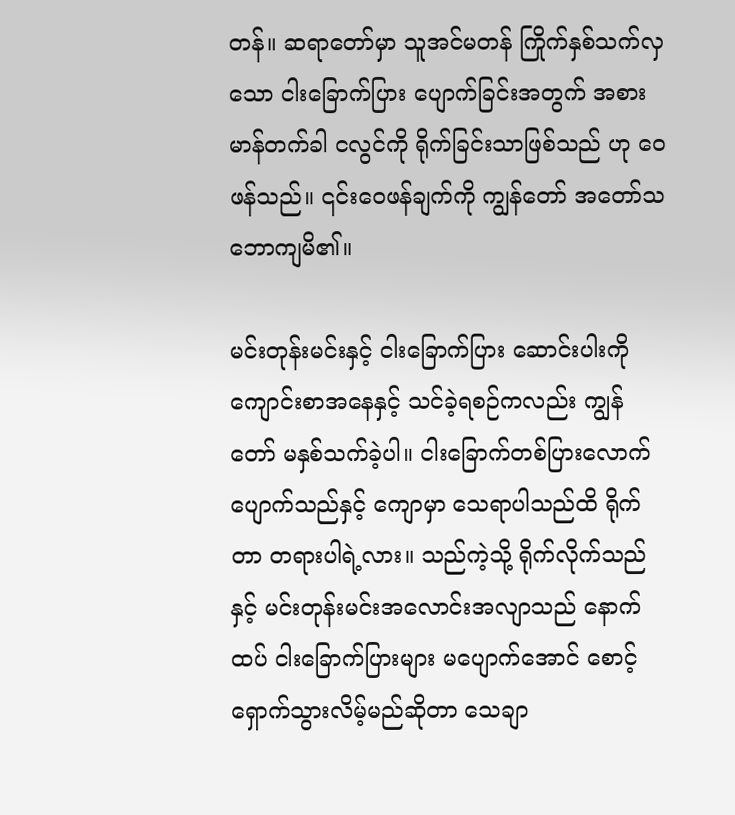တန်။ ဆရာတော်မှာ သူအင်မတန် ကြိုက်နှစ်သက်လှသော ငါးခြောက်ပြား ပျောက်ခြင်းအတွက် အစားမာန်တက်ခါ ငလွင်ကို ရိုက်ခြင်းသာဖြစ်သည် ဟု ဝေဖန်သည်။ ၎င်းဝေဖန်ချက်ကို ကျွန်တော် အတော်သဘောကျမိ၏။

မင်းတုန်းမင်းနှင့် ငါးခြောက်ပြား ဆောင်းပါးကို ကျောင်းစာအနေနှင့် သင်ခဲ့ရစဉ်ကလည်း ကျွန်တော် မနှစ်သက်ခဲ့ပါ။ ငါးခြောက်တစ်ပြားလောက် ပျောက်သည်နှင့် ကျောမှာ သေရာပါသည်ထိ ရိုက်တာ တရားပါရဲ့လား။ သည်ကဲ့သို့ ရိုက်လိုက်သည်နှင့် မင်းတုန်းမင်းအလောင်းအလျာသည် နောက်ထပ် ငါးခြောက်ပြားများ မပျောက်အောင် စောင့်ရှောက်သွားလိမ့်မည်ဆိုတာ သေချာ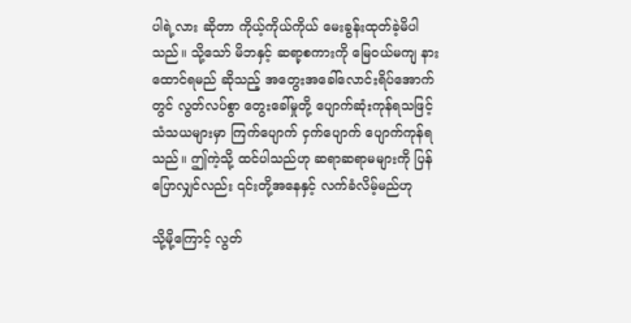ပါရဲ့လား ဆိုတာ ကိုယ့်ကိုယ်ကိုယ် မေးခွန်းထုတ်ခဲ့မိပါသည်။ သို့သော် မိဘနှင့် ဆရာ့စကားကို မြေဝယ်မကျ နားထောင်ရမည် ဆိုသည့် အတွေးအခေါ်လောင်းရိပ်အောက်တွင် လွတ်လပ်စွာ တွေးခေါ်မှုတို့ ပျောက်ဆုံးကုန်ရသဖြင့် သံသယများမှာ ကြက်ပျောက် ငှက်ပျောက် ပျောက်ကုန်ရသည်။ ဤကဲ့သို့ ထင်ပါသည်ဟု ဆရာဆရာမများကို ပြန်ပြောလျှင်လည်း ၎င်းတို့အနေနှင့် လက်ခံလိမ့်မည်ဟု

သို့မို့ကြောင့် လွတ်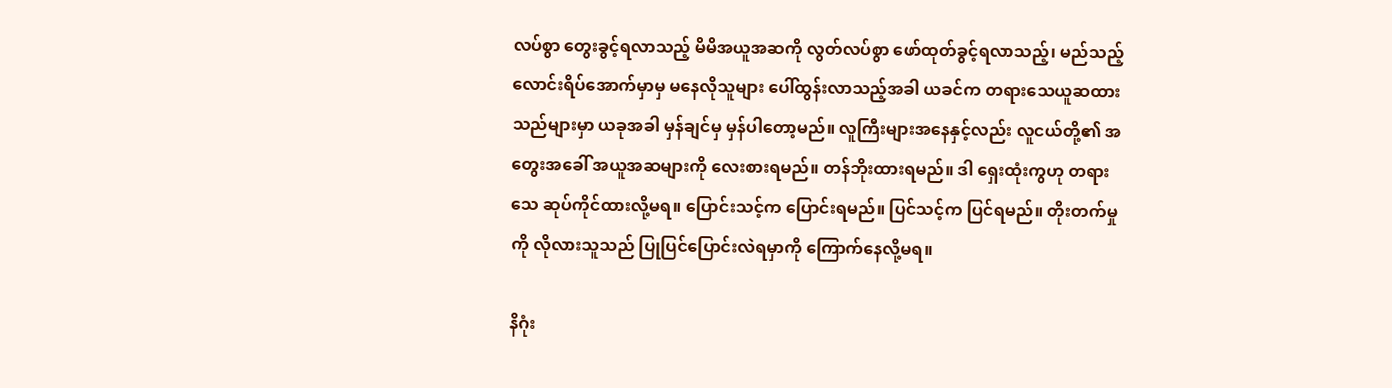လပ်စွာ တွေးခွင့်ရလာသည့် မိမိအယူအဆကို လွတ်လပ်စွာ ဖော်ထုတ်ခွင့်ရလာသည့်၊ မည်သည့် လောင်းရိပ်အောက်မှာမှ မနေလိုသူများ ပေါ်ထွန်းလာသည့်အခါ ယခင်က တရားသေယူဆထားသည်များမှာ ယခုအခါ မှန်ချင်မှ မှန်ပါတော့မည်။ လူကြီးများအနေနှင့်လည်း လူငယ်တို့၏ အတွေးအခေါ် အယူအဆများကို လေးစားရမည်။ တန်ဘိုးထားရမည်။ ဒါ ရှေးထုံးကွဟု တရားသေ ဆုပ်ကိုင်ထားလို့မရ။ ပြောင်းသင့်က ပြောင်းရမည်။ ပြင်သင့်က ပြင်ရမည်။ တိုးတက်မှုကို လိုလားသူသည် ပြုပြင်ပြောင်းလဲရမှာကို ကြောက်နေလို့မရ။

နိဂုံး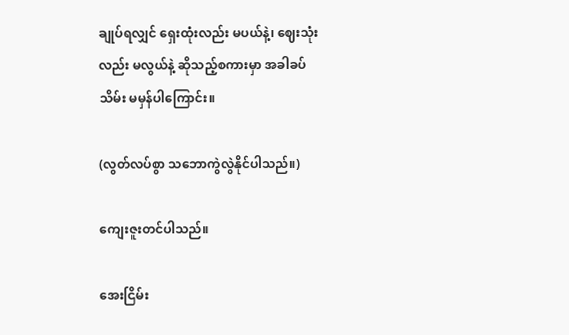ချုပ်ရလျှင် ရှေးထုံးလည်း မပယ်နဲ့၊ ဈေးသုံးလည်း မလွယ်နဲ့ ဆိုသည့်စကားမှာ အခါခပ်သိမ်း မမှန်ပါကြောင်း။

(လွတ်လပ်စွာ သဘောကွဲလွဲနိုင်ပါသည်။)

ကျေးဇူးတင်ပါသည်။

အေးငြိမ်း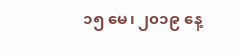၁၅ မေ၊ ၂၀၁၉ နေ့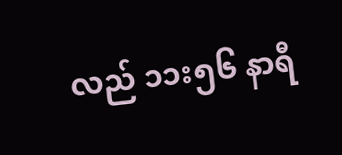လည် ၁၁း၅၆ နာရီ